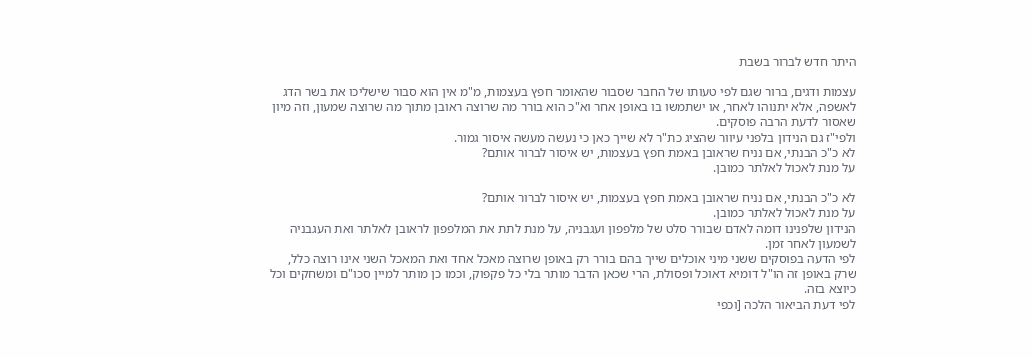היתר חדש לברור בשבת

עצמות ודגים, ברור שגם לפי טעותו של החבר שסבור שהאומר חפץ בעצמות, מ"מ אין הוא סבור שישליכו את בשר הדג לאשפה, אלא יתנוהו לאחר, או ישתמשו בו באופן אחר וא"כ הוא בורר מה שרוצה ראובן מתוך מה שרוצה שמעון, וזה מיון שאסור לדעת הרבה פוסקים.
ולפי"ז גם הנידון בלפני עיוור שהציג כת"ר לא שייך כאן כי נעשה מעשה איסור גמור.
לא כ"כ הבנתי, אם נניח שראובן באמת חפץ בעצמות, יש איסור לברור אותם?
על מנת לאכול לאלתר כמובן.

לא כ"כ הבנתי, אם נניח שראובן באמת חפץ בעצמות, יש איסור לברור אותם?
על מנת לאכול לאלתר כמובן.
הנידון שלפנינו דומה לאדם שבורר סלט של מלפפון ועגבניה, על מנת לתת את המלפפון לראובן לאלתר ואת העגבניה לשמעון לאחר זמן.
לפי הדעה בפוסקים ששני מיני אוכלים שייך בהם בורר רק באופן שרוצה מאכל אחד ואת המאכל השני אינו רוצה כלל, שרק באופן זה הו"ל דומיא דאוכל ופסולת, הרי שכאן הדבר מותר בלי כל פקפוק, וכמו כן מותר למיין סכו"ם ומשחקים וכל כיוצא בזה.
לפי דעת הביאור הלכה [וכפי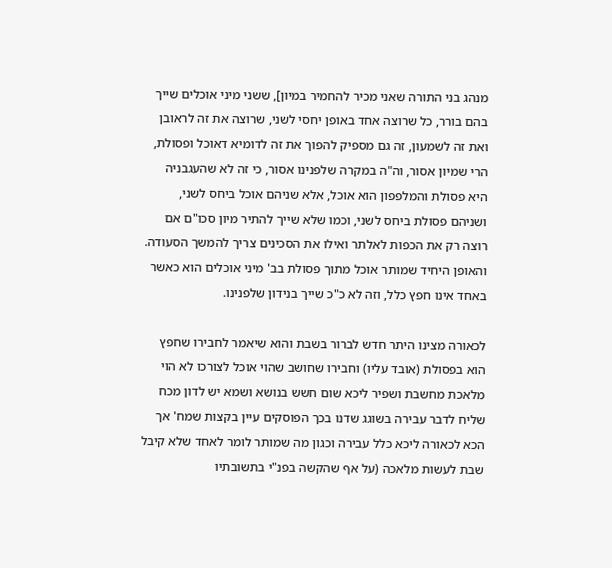מנהג בני התורה שאני מכיר להחמיר במיון], ששני מיני אוכלים שייך בהם בורר, כל שרוצה אחד באופן יחסי לשני, שרוצה את זה לראובן ואת זה לשמעון, זה גם מספיק להפוך את זה לדומיא דאוכל ופסולת, הרי שמיון אסור, וה"ה במקרה שלפנינו אסור, כי זה לא שהעגבניה היא פסולת והמלפפון הוא אוכל, אלא שניהם אוכל ביחס לשני, ושניהם פסולת ביחס לשני, וכמו שלא שייך להתיר מיון סכו"ם אם רוצה רק את הכפות לאלתר ואילו את הסכינים צריך להמשך הסעודה.
והאופן היחיד שמותר אוכל מתוך פסולת בב' מיני אוכלים הוא כאשר באחד אינו חפץ כלל, וזה לא כ"כ שייך בנידון שלפנינו.

לכאורה מצינו היתר חדש לברור בשבת והוא שיאמר לחבירו שחפץ הוא בפסולת (אובד עליו) וחבירו שחושב שהוי אוכל לצורכו לא הוי מלאכת מחשבת ושפיר ליכא שום חשש בנושא ושמא יש לדון מכח שליח לדבר עבירה בשוגג שדנו בכך הפוסקים עיין בקצות שמח' אך הכא לכאורה ליכא כלל עבירה וכגון מה שמותר לומר לאחד שלא קיבל שבת לעשות מלאכה (על אף שהקשה בפנ"י בתשובתיו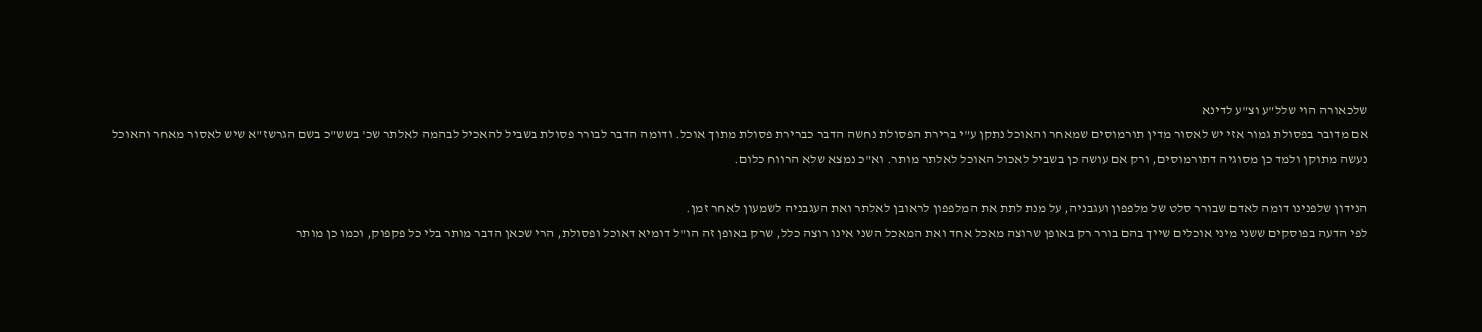שלכאורה הוי שלל"ע וצ"ע לדינא
אם מדובר בפסולת גמור אזי יש לאסור מדין תורמוסים שמאחר והאוכל נתקן ע"י ברירת הפסולת נחשה הדבר כברירת פסולת מתוך אוכל. ודומה הדבר לבורר פסולת בשביל להאכיל לבהמה לאלתר שכ' בשש"כ בשם הגרשז"א שיש לאסור מאחר והאוכל נעשה מתוקן ולמד כן מסוגיה דתורמוסים, ורק אם עושה כן בשביל לאכול האוכל לאלתר מותר. וא"כ נמצא שלא הרווח כלום.

הנידון שלפנינו דומה לאדם שבורר סלט של מלפפון ועגבניה, על מנת לתת את המלפפון לראובן לאלתר ואת העגבניה לשמעון לאחר זמן.
לפי הדעה בפוסקים ששני מיני אוכלים שייך בהם בורר רק באופן שרוצה מאכל אחד ואת המאכל השני אינו רוצה כלל, שרק באופן זה הו"ל דומיא דאוכל ופסולת, הרי שכאן הדבר מותר בלי כל פקפוק, וכמו כן מותר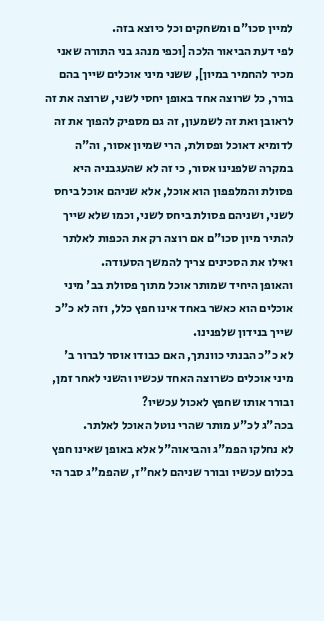למיין סכו"ם ומשחקים וכל כיוצא בזה.
לפי דעת הביאור הלכה [וכפי מנהג בני התורה שאני מכיר להחמיר במיון], ששני מיני אוכלים שייך בהם בורר, כל שרוצה אחד באופן יחסי לשני, שרוצה את זה לראובן ואת זה לשמעון, זה גם מספיק להפוך את זה לדומיא דאוכל ופסולת, הרי שמיון אסור, וה"ה במקרה שלפנינו אסור, כי זה לא שהעגבניה היא פסולת והמלפפון הוא אוכל, אלא שניהם אוכל ביחס לשני, ושניהם פסולת ביחס לשני, וכמו שלא שייך להתיר מיון סכו"ם אם רוצה רק את הכפות לאלתר ואילו את הסכינים צריך להמשך הסעודה.
והאופן היחיד שמותר אוכל מתוך פסולת בב' מיני אוכלים הוא כאשר באחד אינו חפץ כלל, וזה לא כ"כ שייך בנידון שלפנינו.
לא כ"כ הבנתי כוונתך, האם כבודו אוסר לברור ב' מיני אוכלים כשרוצה האחד עכשיו והשני לאחר זמן, ובורר אותו שחפץ לאכול עכשיו?
בכה"ג לכ"ע מותר שהרי נוטל האוכל לאלתר.
לא נחלקו הפמ"ג והביאוה"ל אלא באופן שאינו חפץ בכלום עכשיו ובורר שניהם לאח"ז, שהפמ"ג סבר הי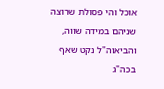אוכל והי פסולת שרוצה שניהם במידה שווה, והביאוה"ל נקט שאף בכה"ג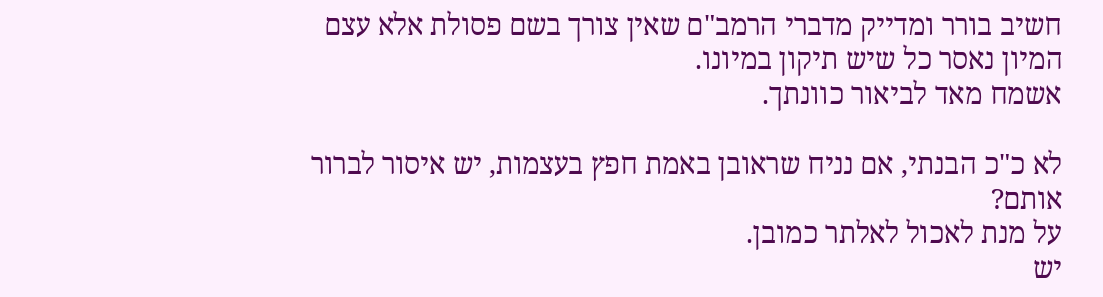חשיב בורר ומדייק מדברי הרמב"ם שאין צורך בשם פסולת אלא עצם המיון נאסר כל שיש תיקון במיונו.
אשמח מאד לביאור כוונתך.

לא כ"כ הבנתי, אם נניח שראובן באמת חפץ בעצמות, יש איסור לברור אותם?
על מנת לאכול לאלתר כמובן.
יש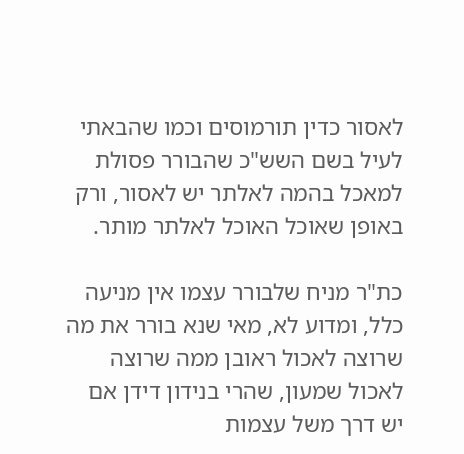לאסור כדין תורמוסים וכמו שהבאתי לעיל בשם השש"כ שהבורר פסולת למאכל בהמה לאלתר יש לאסור, ורק באופן שאוכל האוכל לאלתר מותר.

כת"ר מניח שלבורר עצמו אין מניעה כלל, ומדוע לא, מאי שנא בורר את מה שרוצה לאכול ראובן ממה שרוצה לאכול שמעון, שהרי בנידון דידן אם יש דרך משל עצמות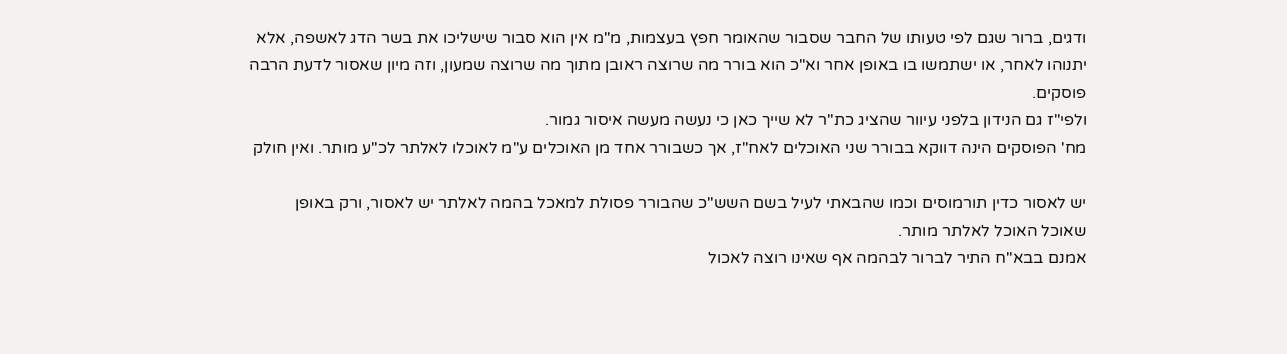ודגים, ברור שגם לפי טעותו של החבר שסבור שהאומר חפץ בעצמות, מ"מ אין הוא סבור שישליכו את בשר הדג לאשפה, אלא יתנוהו לאחר, או ישתמשו בו באופן אחר וא"כ הוא בורר מה שרוצה ראובן מתוך מה שרוצה שמעון, וזה מיון שאסור לדעת הרבה פוסקים.
ולפי"ז גם הנידון בלפני עיוור שהציג כת"ר לא שייך כאן כי נעשה מעשה איסור גמור.
מח' הפוסקים הינה דווקא בבורר שני האוכלים לאח"ז, אך כשבורר אחד מן האוכלים ע"מ לאוכלו לאלתר לכ"ע מותר. ואין חולק

יש לאסור כדין תורמוסים וכמו שהבאתי לעיל בשם השש"כ שהבורר פסולת למאכל בהמה לאלתר יש לאסור, ורק באופן שאוכל האוכל לאלתר מותר.
אמנם בבא"ח התיר לברור לבהמה אף שאינו רוצה לאכול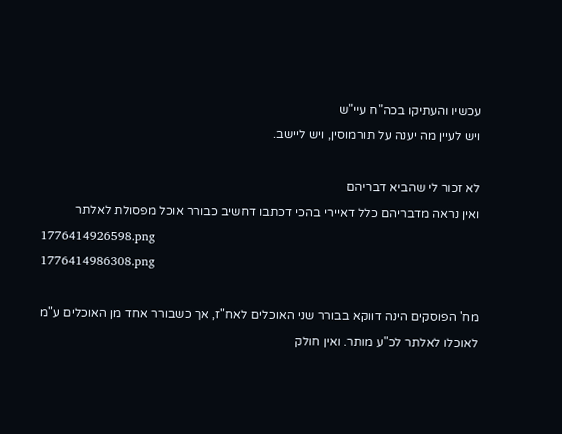עכשיו והעתיקו בכה"ח עיי"ש
ויש לעיין מה יענה על תורמוסין, ויש ליישב.

לא זכור לי שהביא דבריהם
ואין נראה מדבריהם כלל דאיירי בהכי דכתבו דחשיב כבורר אוכל מפסולת לאלתר
1776414926598.png
1776414986308.png

מח' הפוסקים הינה דווקא בבורר שני האוכלים לאח"ז, אך כשבורר אחד מן האוכלים ע"מ לאוכלו לאלתר לכ"ע מותר. ואין חולק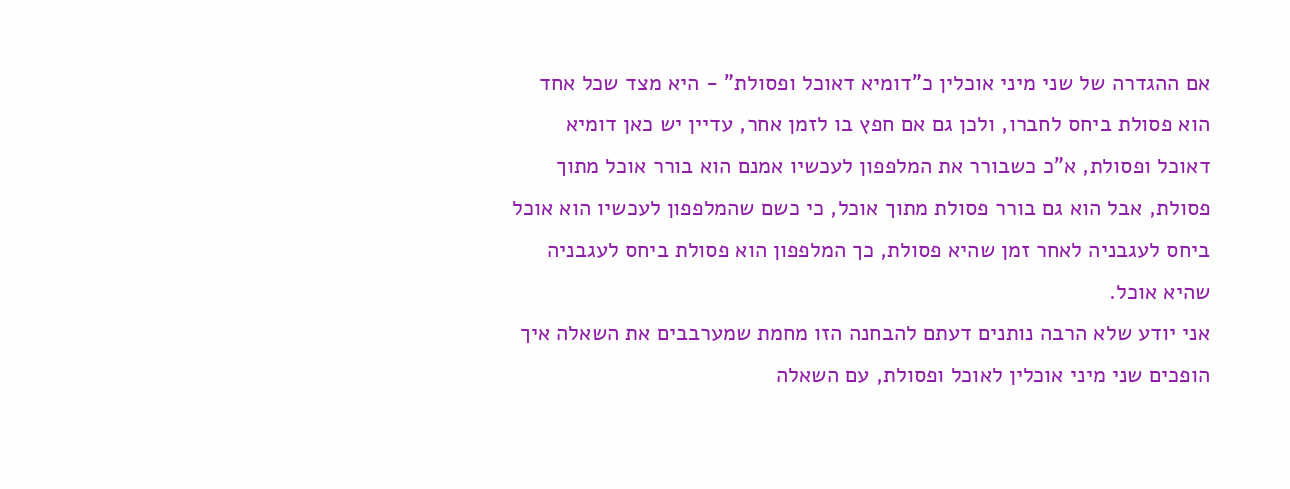אם ההגדרה של שני מיני אוכלין כ"דומיא דאוכל ופסולת" - היא מצד שכל אחד הוא פסולת ביחס לחברו, ולכן גם אם חפץ בו לזמן אחר, עדיין יש כאן דומיא דאוכל ופסולת, א"כ כשבורר את המלפפון לעכשיו אמנם הוא בורר אוכל מתוך פסולת, אבל הוא גם בורר פסולת מתוך אוכל, כי כשם שהמלפפון לעכשיו הוא אוכל ביחס לעגבניה לאחר זמן שהיא פסולת, כך המלפפון הוא פסולת ביחס לעגבניה שהיא אוכל.
אני יודע שלא הרבה נותנים דעתם להבחנה הזו מחמת שמערבבים את השאלה איך הופכים שני מיני אוכלין לאוכל ופסולת, עם השאלה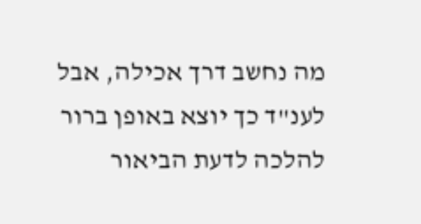מה נחשב דרך אכילה, אבל לענ"ד כך יוצא באופן ברור להלכה לדעת הביאור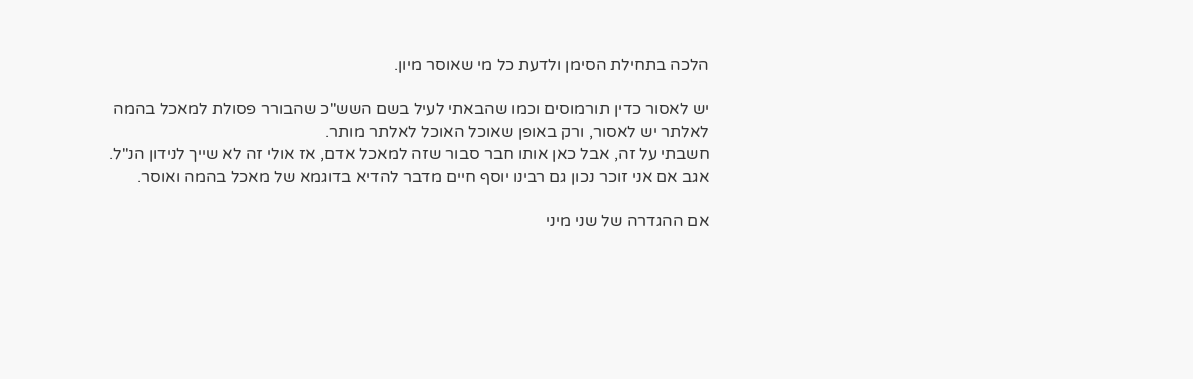הלכה בתחילת הסימן ולדעת כל מי שאוסר מיון.

יש לאסור כדין תורמוסים וכמו שהבאתי לעיל בשם השש"כ שהבורר פסולת למאכל בהמה לאלתר יש לאסור, ורק באופן שאוכל האוכל לאלתר מותר.
חשבתי על זה, אבל כאן אותו חבר סבור שזה למאכל אדם, אז אולי זה לא שייך לנידון הנ"ל.
אגב אם אני זוכר נכון גם רבינו יוסף חיים מדבר להדיא בדוגמא של מאכל בהמה ואוסר.

אם ההגדרה של שני מיני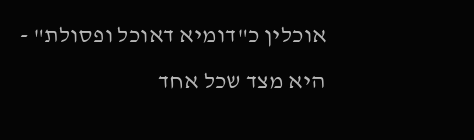אוכלין כ"דומיא דאוכל ופסולת" - היא מצד שכל אחד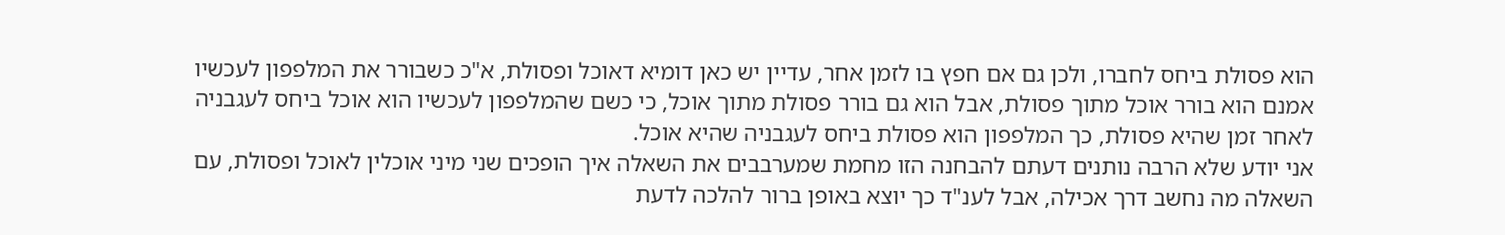הוא פסולת ביחס לחברו, ולכן גם אם חפץ בו לזמן אחר, עדיין יש כאן דומיא דאוכל ופסולת, א"כ כשבורר את המלפפון לעכשיו אמנם הוא בורר אוכל מתוך פסולת, אבל הוא גם בורר פסולת מתוך אוכל, כי כשם שהמלפפון לעכשיו הוא אוכל ביחס לעגבניה לאחר זמן שהיא פסולת, כך המלפפון הוא פסולת ביחס לעגבניה שהיא אוכל.
אני יודע שלא הרבה נותנים דעתם להבחנה הזו מחמת שמערבבים את השאלה איך הופכים שני מיני אוכלין לאוכל ופסולת, עם השאלה מה נחשב דרך אכילה, אבל לענ"ד כך יוצא באופן ברור להלכה לדעת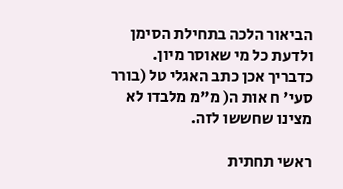הביאור הלכה בתחילת הסימן ולדעת כל מי שאוסר מיון.
כדבריך אכן כתב האגלי טל (בורר סעי' ח אות ה( מ"מ מלבדו לא מצינו שחששו לזה.

ראשי תחתית